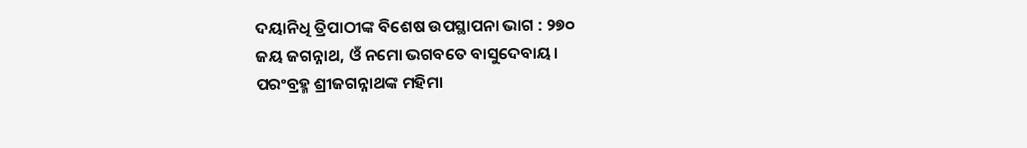ଦୟାନିଧି ତ୍ରିପାଠୀଙ୍କ ବିଶେଷ ଉପସ୍ଥାପନା ଭାଗ : ୨୭୦
ଜୟ ଜଗନ୍ନାଥ, ଓଁ ନମୋ ଭଗବତେ ବାସୁଦେବାୟ।
ପରଂବ୍ରହ୍ମ ଶ୍ରୀଜଗନ୍ନାଥଙ୍କ ମହିମା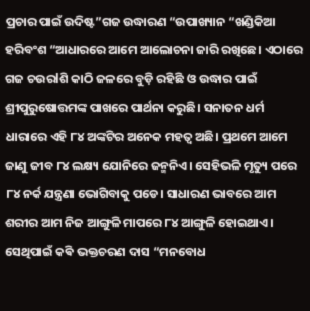ପ୍ରଚାର ପାଇଁ ଉଦିଷ୍ଟ”ଗଜ ଉଦ୍ଧାରଣ “ଉପାଖ୍ୟାନ “ଖଣ୍ଡିକିଆ ହରିବଂଶ “ଆଧାରରେ ଆମେ ଆଲୋଚନା ଜାରି ରଖିଛେ। ଏଠାରେ ଗଜ ଚଉରlଶି କାଠି ଜଳରେ ବୁଡ଼ି ରହିଛି ଓ ଉଦ୍ଧାର ପାଇଁ ଶ୍ରୀପୁରୁଷୋତ୍ତମଙ୍କ ପାଖରେ ପାର୍ଥନା କରୁଛି। ସନାତନ ଧର୍ମ ଧାରାରେ ଏହି ୮୪ ଅଙ୍କଟିର ଅନେକ ମହତ୍ୱ ଅଛି। ପ୍ରଥମେ ଆମେ ଜାଣୁ ଜୀବ ୮୪ ଲକ୍ଷ୍ୟ ଯୋନିରେ ଜନ୍ମନିଏ। ସେହିଭଳି ମୃତ୍ୟୁ ପରେ ୮୪ ନର୍କ ଯନ୍ତ୍ରଣା ଭୋଗିବାକୁ ପଡେ। ସାଧାରଣ ଭାବରେ ଆମ ଶରୀର ଆମ ନିଜ ଆଙ୍ଗୁଳି ମାପରେ ୮୪ ଆଙ୍ଗୁଳି ହୋଇଥାଏ। ସେଥିପାଇଁ କଵି ଭକ୍ତଚରଣ ଦାସ “ମନବୋଧ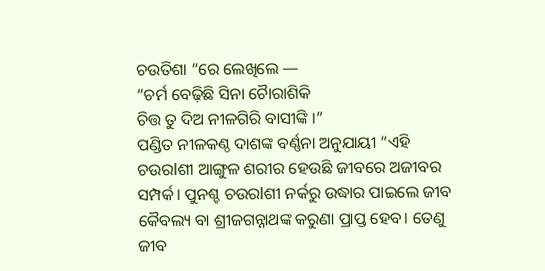ଚଉତିଶା “ରେ ଲେଖିଲେ —
“ଚର୍ମ ବେଢ଼ିଛି ସିନା ଚୋୖରାଶିକି
ଚିତ୍ତ ତୁ ଦିଅ ନୀଳଗିରି ବାସୀଙ୍କି ।”
ପଣ୍ଡିତ ନୀଳକଣ୍ଠ ଦାଶଙ୍କ ବର୍ଣ୍ଣନା ଅନୁଯାୟୀ “ଏହି ଚଉରlଶୀ ଆଙ୍ଗୁଳ ଶରୀର ହେଉଛି ଜୀବରେ ଅଜୀବର ସମ୍ପର୍କ। ପୁନଶ୍ଚ ଚଉରlଶୀ ନର୍କରୁ ଉଦ୍ଧାର ପାଇଲେ ଜୀବ କୈବଲ୍ୟ ବା ଶ୍ରୀଜଗନ୍ନାଥଙ୍କ କରୁଣା ପ୍ରାପ୍ତ ହେବ। ତେଣୁ ଜୀବ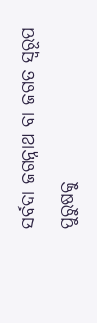ସର୍ବଦା ଜଗନ୍ନାଥ ବା ଜଗତ ସ୍ୱରୂପ ପୁରୁଷକୁ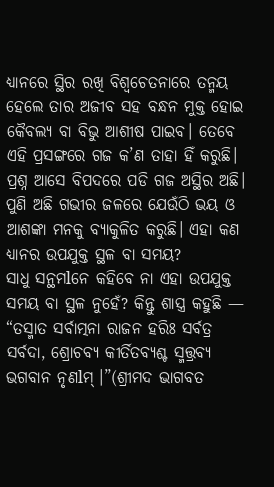ଧ୍ୟାନରେ ସ୍ଥିର ରଖି ବିଶ୍ୱଚେତନାରେ ତନ୍ମୟ ହେଲେ ତାର ଅଜୀବ ସହ ବନ୍ଧନ ମୁକ୍ତ ହୋଇ କୈବଲ୍ୟ ବା ବିଭୁ ଆଶୀଷ ପାଇବ। ତେବେ ଏହି ପ୍ରସଙ୍ଗରେ ଗଜ କ’ଣ ତାହା ହିଁ କରୁଛି। ପ୍ରଶ୍ନ ଆସେ ବିପଦରେ ପଡି ଗଜ ଅସ୍ଥିର ଅଛି। ପୁଣି ଅଛି ଗଭୀର ଜଳରେ ଯେଉଁଠି ଭୟ ଓ ଆଶଙ୍କା ମନକୁ ବ୍ୟାକୁଳିତ କରୁଛି। ଏହା କଣ ଧ୍ୟାନର ଉପଯୁକ୍ତ ସ୍ଥଳ ବା ସମୟ?
ସାଧୁ ସନ୍ଥମlନେ କହିବେ ନା ଏହା ଉପଯୁକ୍ତ ସମୟ ବା ସ୍ଥଳ ନୁହେଁ? କିନ୍ତୁ ଶାସ୍ତ୍ର କହୁଛି — “ତସ୍ମାତ ସର୍ବାତ୍ମନା ରାଜନ ହରିଃ ସର୍ବତ୍ର ସର୍ବଦା, ଶ୍ରୋଚବ୍ୟ କୀର୍ତିତବ୍ୟଶ୍ଚ ସ୍ମତ୍ତ୍ରବ୍ୟ ଭଗବାନ ନୃଣlମ୍ ।”(ଶ୍ରୀମଦ ଭାଗବତ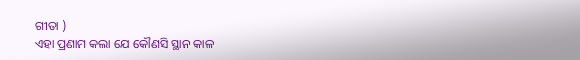ଗୀତା )
ଏହା ପ୍ରଣାମ କଲା ଯେ କୌଣସି ସ୍ଥାନ କାଳ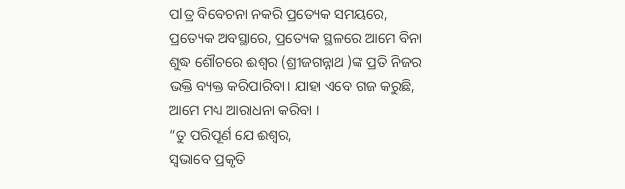ପlତ୍ର ବିବେଚନା ନକରି ପ୍ରତ୍ୟେକ ସମୟରେ, ପ୍ରତ୍ୟେକ ଅବସ୍ଥାରେ, ପ୍ରତ୍ୟେକ ସ୍ଥଳରେ ଆମେ ବିନା ଶୁଦ୍ଧ ଶୌଚରେ ଈଶ୍ୱର (ଶ୍ରୀଜଗନ୍ନାଥ )ଙ୍କ ପ୍ରତି ନିଜର ଭକ୍ତି ବ୍ୟକ୍ତ କରିପାରିବା। ଯାହା ଏବେ ଗଜ କରୁଛି, ଆମେ ମଧ୍ୟ ଆରାଧନା କରିବା ।
“ତୁ ପରିପୂର୍ଣ ଯେ ଈଶ୍ୱର,
ସ୍ଵଭାବେ ପ୍ରକୃତି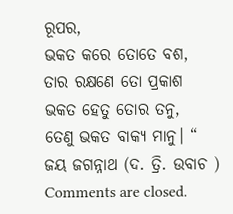ରୂପର,
ଭକତ କରେ ତୋତେ ବଶ,
ତାର ରକ୍ଷଣେ ତୋ ପ୍ରକାଶ
ଭକତ ହେତୁ ତୋର ତନୁ,
ତେଣୁ ଭକତ ବାକ୍ୟ ମାନୁ। “
ଜୟ ଜଗନ୍ନାଥ (ଦ. ତ୍ରି. ଉବାଚ )
Comments are closed.